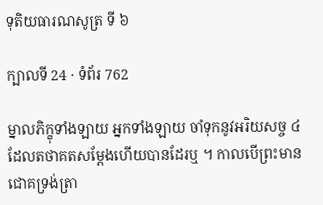ទុតិយធារណសូត្រ ទី ៦

ក្បាលទី 24 · ទំព័រ 762

ម្នាលភិក្ខុទាំងឡាយ អ្នកទាំងឡាយ ចាំទុកនូវអរិយសច្ច ៤ ដែលតថាគតសម្តែងហើយបានដែរឬ ។ កាលបើព្រះមានជោគទ្រង់ត្រា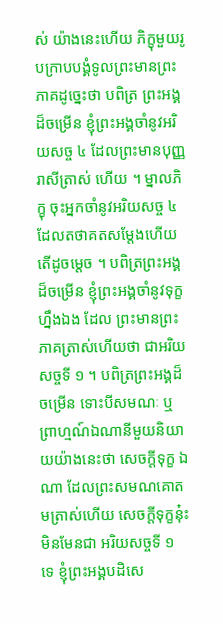ស់ យ៉ាងនេះហើយ ភិក្ខុមួយរូបក្រាបបង្គំទូលព្រះមានព្រះភាគដូច្នេះថា បពិត្រ ព្រះអង្គដ៏ចម្រើន ខ្ញុំព្រះអង្គចាំនូវអរិយសច្ច ៤ ដែលព្រះមានបុញ្ញរាសីត្រាស់ ហើយ ។ ម្នាលភិក្ខុ ចុះអ្នកចាំនូវអរិយសច្ច ៤ ដែលតថាគតសម្តែងហើយ តើដូចម្តេច ។ បពិត្រព្រះអង្គដ៏ចម្រើន ខ្ញុំព្រះអង្គចាំនូវទុក្ខហ្នឹងឯង ដែល ព្រះមានព្រះភាគត្រាស់ហើយថា ជាអរិយសច្ចទី ១ ។ បពិត្រព្រះអង្គដ៏ចម្រើន ទោះបីសមណៈ ឬព្រាហ្មណ៍ឯណានីមួយនិយាយយ៉ាងនេះថា សេចក្តីទុក្ខ ឯណា ដែលព្រះសមណគោតមត្រាស់ហើយ សេចក្តីទុក្ខនុ៎ះ មិនមែនជា អរិយសច្ចទី ១ ទេ ខ្ញុំព្រះអង្គបដិសេ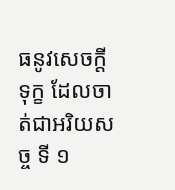ធនូវសេចក្តីទុក្ខ ដែលចាត់ជាអរិយសច្ច ទី ១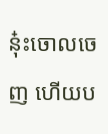នុ៎ះចោលចេញ ហើយប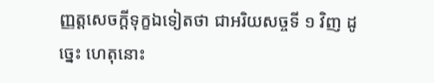ញ្ញត្តសេចក្តីទុក្ខឯទៀតថា ជាអរិយសច្ចទី ១ វិញ ដូច្នេះ ហេតុនោះ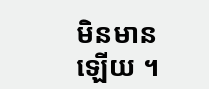មិនមានឡើយ ។